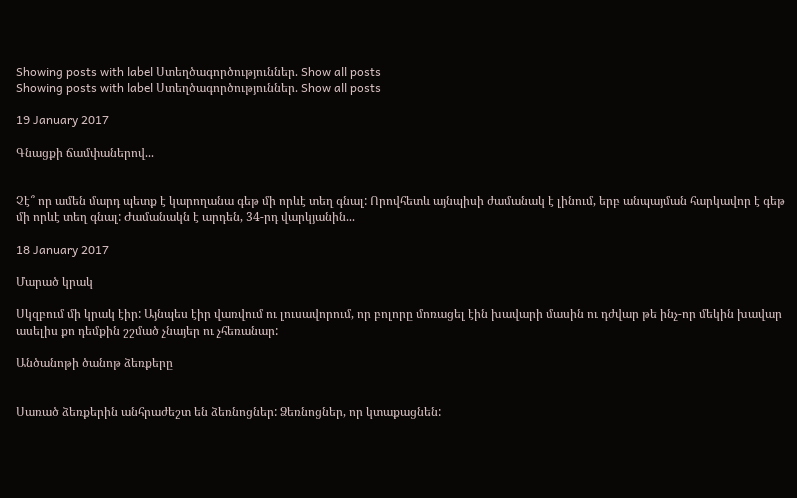Showing posts with label Ստեղծագործություններ. Show all posts
Showing posts with label Ստեղծագործություններ. Show all posts

19 January 2017

Գնացքի ճամփաներով...


Չէ՞ որ ամեն մարդ պետք է կարողանա գեթ մի որևէ տեղ գնալ: Որովհետև այնպիսի ժամանակ է լինում, երբ անպայման հարկավոր է գեթ մի որևէ տեղ գնալ: Ժամանակն է արդեն, 34-րդ վարկյանին...

18 January 2017

Մարած կրակ

Սկզբում մի կրակ էիր: Այնպես էիր վառվում ու լուսավորում, որ բոլորը մոռացել էին խավարի մասին ու դժվար թե ինչ-որ մեկին խավար ասելիս քո դեմքին շշմած չնայեր ու չհեռանար:

Անծանոթի ծանոթ ձեռքերը


Սառած ձեռքերին անհրաժեշտ են ձեռնոցներ: Ձեռնոցներ, որ կտաքացնեն: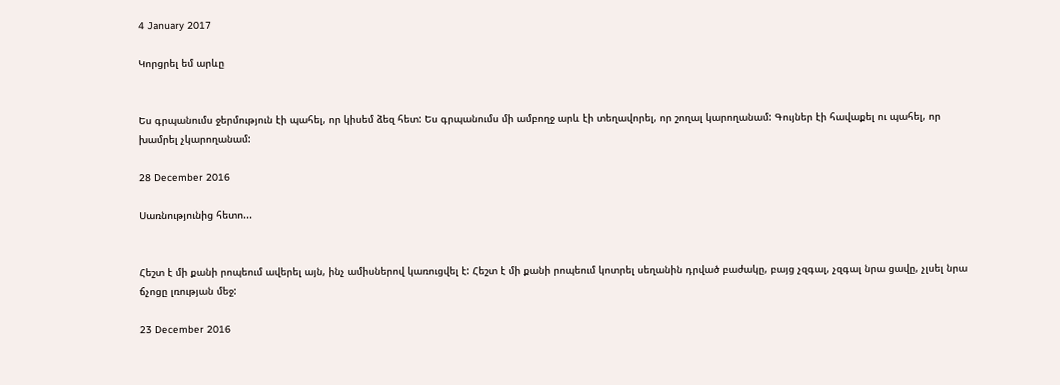4 January 2017

Կորցրել եմ արևը


Ես գրպանումս ջերմություն էի պահել, որ կիսեմ ձեզ հետ: Ես գրպանումս մի ամբողջ արև էի տեղավորել, որ շողալ կարողանամ: Գույներ էի հավաքել ու պահել, որ խամրել չկարողանամ:

28 December 2016

Սառնությունից հետո...


Հեշտ է մի քանի րոպեում ավերել այն, ինչ ամիսներով կառուցվել է: Հեշտ է մի քանի րոպեում կոտրել սեղանին դրված բաժակը, բայց չզգալ, չզգալ նրա ցավը, չլսել նրա ճչոցը լռության մեջ:

23 December 2016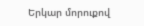Երկար մորուքով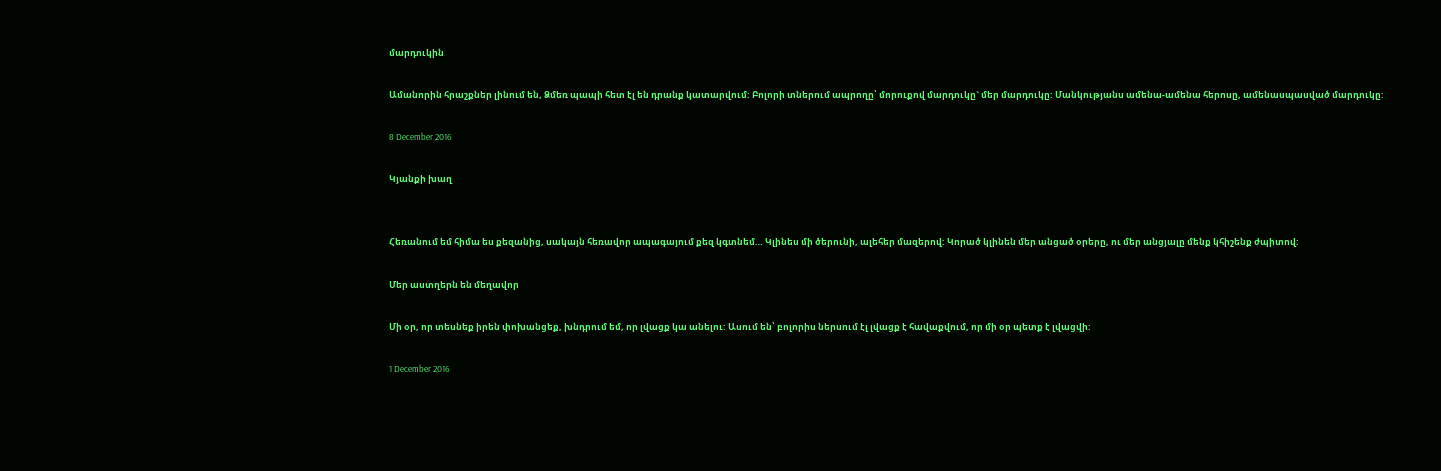մարդուկին

Ամանորին հրաշքներ լինում են, Ձմեռ պապի հետ էլ են դրանք կատարվում: Բոլորի տներում ապրողը՝ մորուքով մարդուկը` մեր մարդուկը: Մանկությանս ամենա-ամենա հերոսը, ամենասպասված մարդուկը:

8 December 2016

Կյանքի խաղ


Հեռանում եմ հիմա ես քեզանից, սակայն հեռավոր ապագայում քեզ կգտնեմ… Կլինես մի ծերունի, ալեհեր մազերով: Կորած կլինեն մեր անցած օրերը, ու մեր անցյալը մենք կհիշենք ժպիտով:

Մեր աստղերն են մեղավոր

Մի օր, որ տեսնեք իրեն փոխանցեք, խնդրում եմ, որ լվացք կա անելու: Ասում են՝ բոլորիս ներսում էլ լվացք է հավաքվում, որ մի օր պետք է լվացվի:

1 December 2016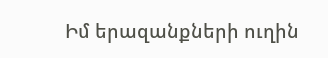Իմ երազանքների ուղին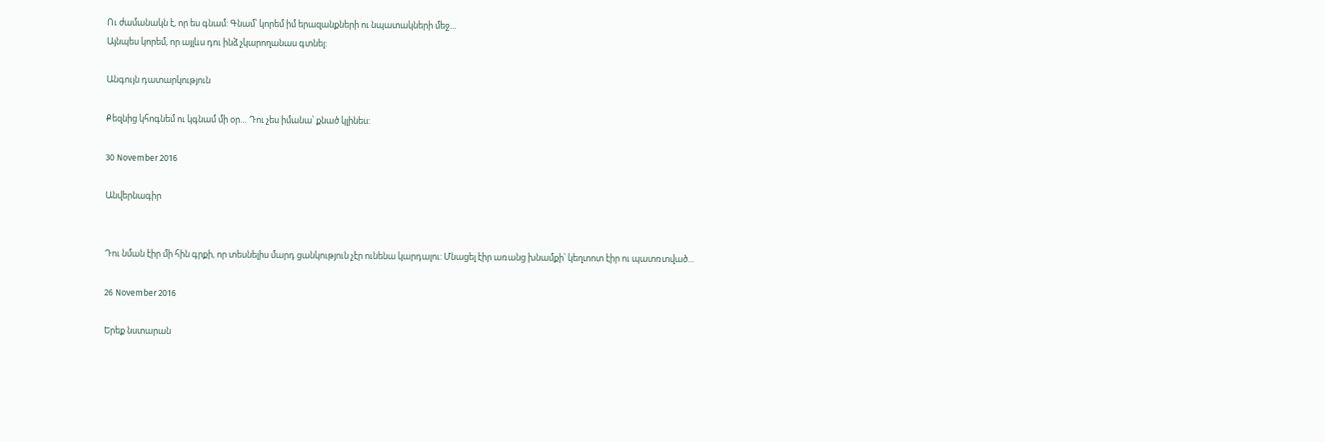Ու ժամանակն է, որ ես գնամ: Գնամ՝ կորեմ իմ երազանքների ու նպատակների մեջ...
Այնպես կորեմ, որ այլևս դու ինձ չկարողանաս գտնել:

Անգույն դատարկություն

Քեզնից կհոգնեմ ու կգնամ մի օր… Դու չես իմանա՝ քնած կլինես:

30 November 2016

Անվերնագիր


Դու նման էիր մի հին գրքի, որ տեսնելիս մարդ ցանկություն չէր ունենա կարդալու: Մնացել էիր առանց խնամքի՝ կեղտոտ էիր ու պատռտված...

26 November 2016

Երեք նստարան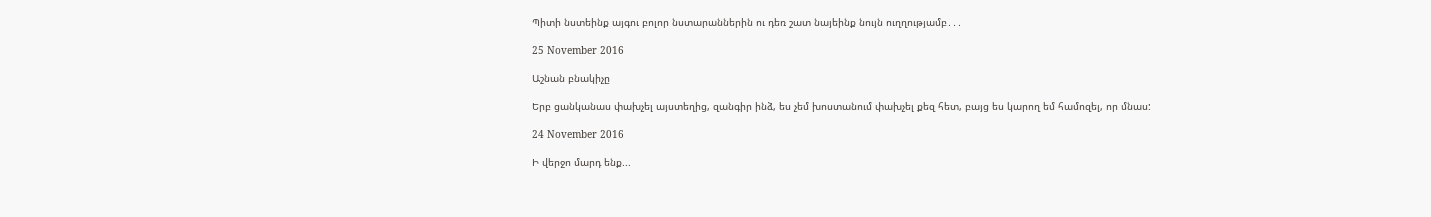Պիտի նստեինք այգու բոլոր նստարաններին ու դեռ շատ նայեինք նույն ուղղությամբ․․․

25 November 2016

Աշնան բնակիչը

Երբ ցանկանաս փախչել այստեղից, զանգիր ինձ, ես չեմ խոստանում փախչել քեզ հետ, բայց ես կարող եմ համոզել, որ մնաս:

24 November 2016

Ի վերջո մարդ ենք...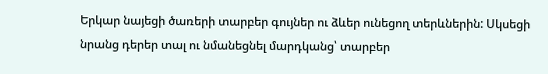Երկար նայեցի ծառերի տարբեր գույներ ու ձևեր ունեցող տերևներին: Սկսեցի նրանց դերեր տալ ու նմանեցնել մարդկանց՝ տարբեր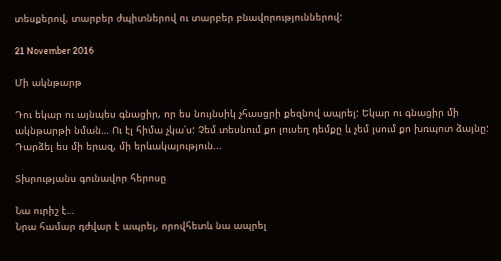տեսքերով, տարբեր ժպիտներով ու տարբեր բնավորություններով:

21 November 2016

Մի ակնթարթ

Դու եկար ու այնպես գնացիր, որ ես նույնսիկ չհասցրի քեզնով ապրել: Եկար ու գնացիր մի ակնթարթի նման… Ու էլ հիմա չկա՛ս: Չեմ տեսնում քո լուսեղ դեմքը և չեմ լսում քո խռպոտ ձայնը: Դարձել ես մի երազ, մի երևակայություն...

Տխրությանս գունավոր հերոսը

Նա ուրիշ է…
Նրա համար դժվար է ապրել, որովհետև նա ապրել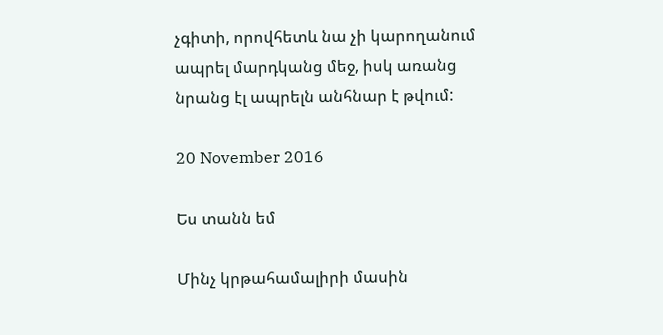չգիտի, որովհետև նա չի կարողանում ապրել մարդկանց մեջ, իսկ առանց նրանց էլ ապրելն անհնար է թվում:

20 November 2016

Ես տանն եմ

Մինչ կրթահամալիրի մասին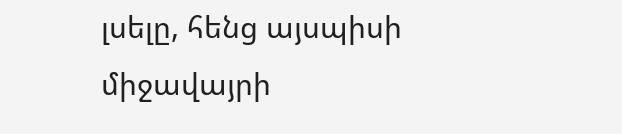լսելը, հենց այսպիսի միջավայրի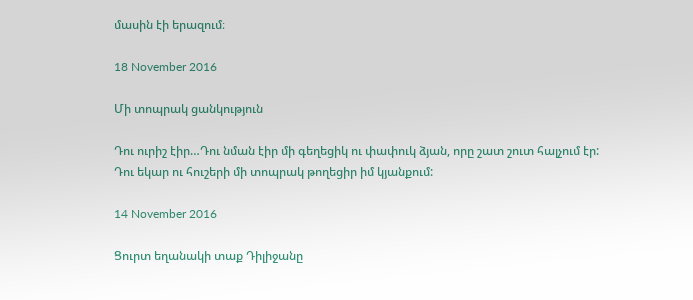մասին էի երազում։

18 November 2016

Մի տոպրակ ցանկություն

Դու ուրիշ էիր…Դու նման էիր մի գեղեցիկ ու փափուկ ձյան, որը շատ շուտ հալչում էր:
Դու եկար ու հուշերի մի տոպրակ թողեցիր իմ կյանքում:

14 November 2016

Ցուրտ եղանակի տաք Դիլիջանը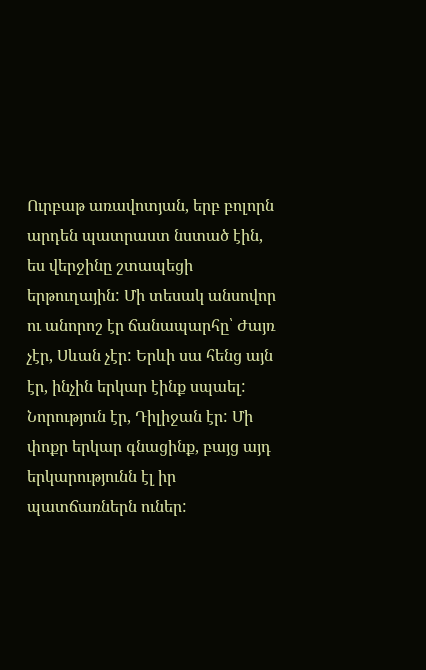Ուրբաթ առավոտյան, երբ բոլորն արդեն պատրաստ նստած էին, ես վերջինը շտապեցի երթուղային: Մի տեսակ անսովոր ու անորոշ էր ճանապարհը՝ Ժայռ չէր, Սևան չէր: Երևի սա հենց այն էր, ինչին երկար էինք սպաել: Նորություն էր, Դիլիջան էր: Մի փոքր երկար գնացինք, բայց այդ երկարությունն էլ իր պատճառներն ուներ: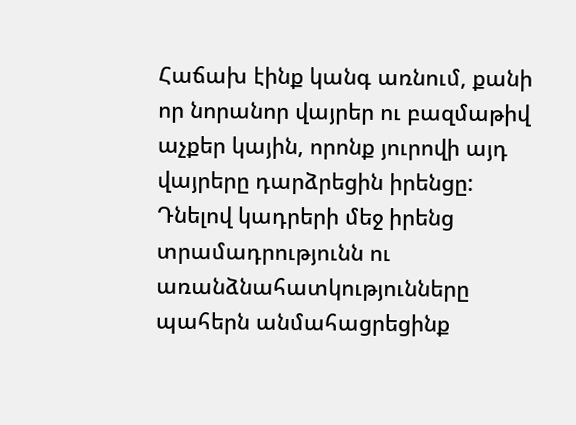Հաճախ էինք կանգ առնում, քանի որ նորանոր վայրեր ու բազմաթիվ աչքեր կային, որոնք յուրովի այդ վայրերը դարձրեցին իրենցը: Դնելով կադրերի մեջ իրենց տրամադրությունն ու առանձնահատկությունները պահերն անմահացրեցինք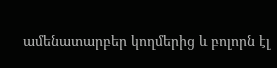ամենատարբեր կողմերից և բոլորն էլ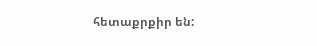հետաքրքիր են: